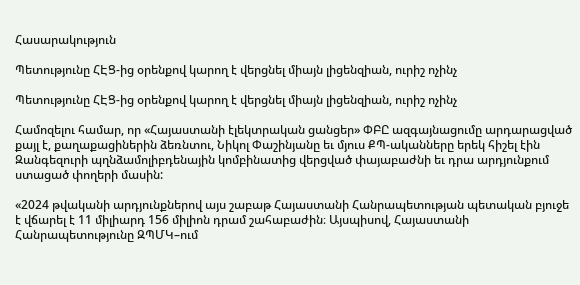Հասարակություն

Պետությունը ՀԷՑ-ից օրենքով կարող է վերցնել միայն լիցենզիան, ուրիշ ոչինչ

Պետությունը ՀԷՑ-ից օրենքով կարող է վերցնել միայն լիցենզիան, ուրիշ ոչինչ

Համոզելու համար, որ «Հայաստանի էլեկտրական ցանցեր» ՓԲԸ ազգայնացումը արդարացված քայլ է, քաղաքացիներին ձեռնտու, Նիկոլ Փաշինյանը եւ մյուս ՔՊ-ականները երեկ հիշել էին Զանգեզուրի պղնձամոլիբդենային կոմբինատից վերցված փայաբաժնի եւ դրա արդյունքում ստացած փողերի մասին:

«2024 թվականի արդյունքներով այս շաբաթ Հայաստանի Հանրապետության պետական բյուջե է վճարել է 11 միլիարդ 156 միլիոն դրամ շահաբաժին։ Այսպիսով, Հայաստանի Հանրապետությունը ԶՊՄԿ–ում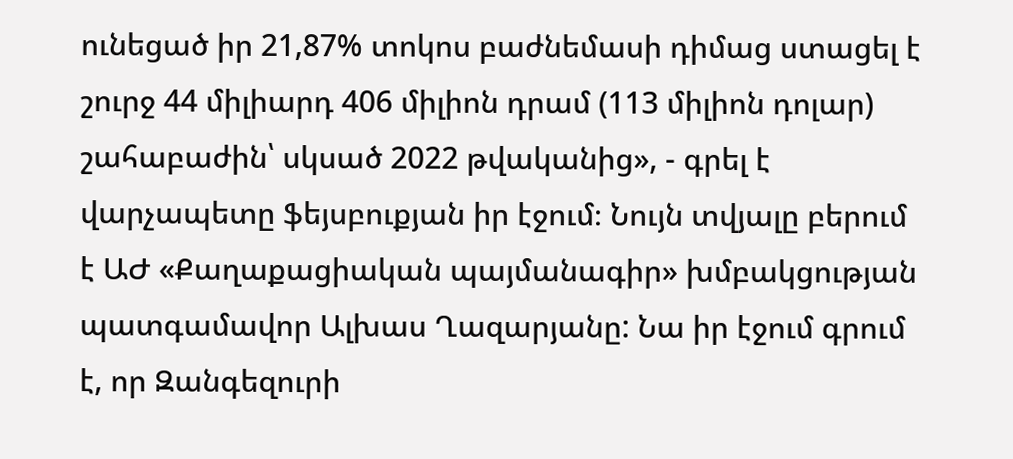ունեցած իր 21,87% տոկոս բաժնեմասի դիմաց ստացել է շուրջ 44 միլիարդ 406 միլիոն դրամ (113 միլիոն դոլար) շահաբաժին՝ սկսած 2022 թվականից», - գրել է վարչապետը ֆեյսբուքյան իր էջում։ Նույն տվյալը բերում է ԱԺ «Քաղաքացիական պայմանագիր» խմբակցության պատգամավոր Ալխաս Ղազարյանը: Նա իր էջում գրում է, որ Զանգեզուրի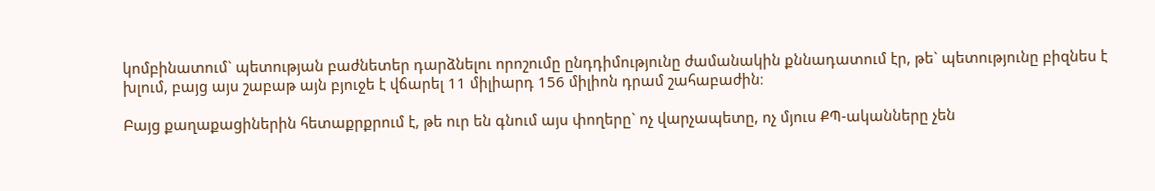կոմբինատում` պետության բաժնետեր դարձնելու որոշումը ընդդիմությունը ժամանակին քննադատում էր, թե` պետությունը բիզնես է խլում, բայց այս շաբաթ այն բյուջե է վճարել 11 միլիարդ 156 միլիոն դրամ շահաբաժին։

Բայց քաղաքացիներին հետաքրքրում է, թե ուր են գնում այս փողերը` ոչ վարչապետը, ոչ մյուս ՔՊ-ականները չեն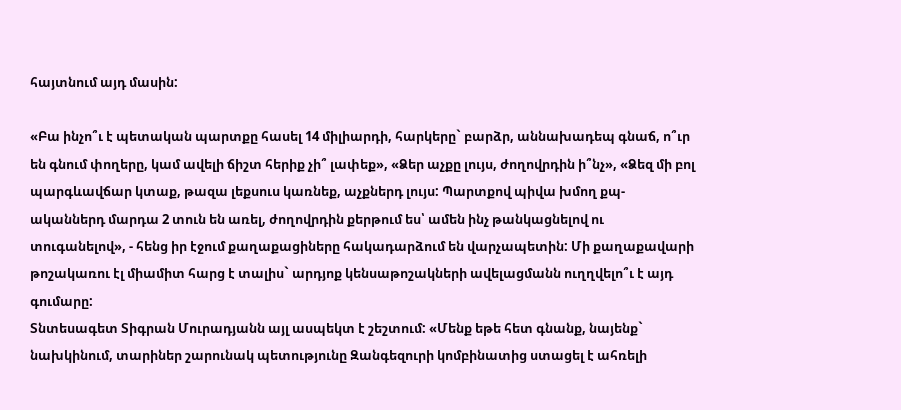հայտնում այդ մասին:

«Բա ինչո՞ւ է պետական պարտքը հասել 14 միլիարդի, հարկերը` բարձր, աննախադեպ գնաճ, ո՞ւր են գնում փողերը, կամ ավելի ճիշտ հերիք չի՞ լափեք», «Ձեր աչքը լույս, ժողովրդին ի՞նչ», «Ձեզ մի բոլ պարգևավճար կտաք, թազա լեքսուս կառնեք, աչքներդ լույս: Պարտքով պիվա խմող քպ-ականներդ մարդա 2 տուն են առել, ժողովրդին քերթում ես՝ ամեն ինչ թանկացնելով ու տուգանելով», - հենց իր էջում քաղաքացիները հակադարձում են վարչապետին: Մի քաղաքավարի թոշակառու էլ միամիտ հարց է տալիս` արդյոք կենսաթոշակների ավելացմանն ուղղվելո՞ւ է այդ գումարը:
Տնտեսագետ Տիգրան Մուրադյանն այլ ասպեկտ է շեշտում: «Մենք եթե հետ գնանք, նայենք` նախկինում, տարիներ շարունակ պետությունը Զանգեզուրի կոմբինատից ստացել է ահռելի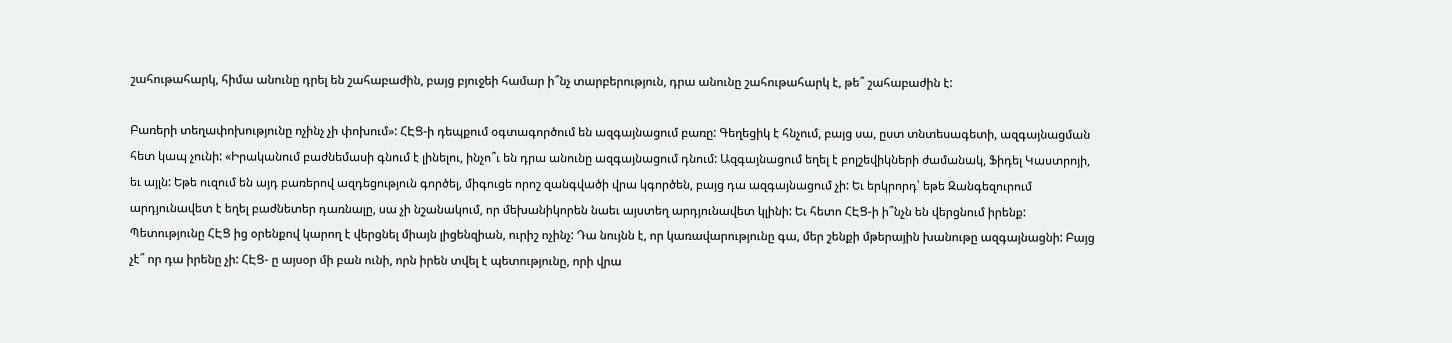շահութահարկ, հիմա անունը դրել են շահաբաժին, բայց բյուջեի համար ի՞նչ տարբերություն, դրա անունը շահութահարկ է, թե՞ շահաբաժին է:

Բառերի տեղափոխությունը ոչինչ չի փոխում»: ՀԷՑ-ի դեպքում օգտագործում են ազգայնացում բառը: Գեղեցիկ է հնչում, բայց սա, ըստ տնտեսագետի, ազգայնացման հետ կապ չունի: «Իրականում բաժնեմասի գնում է լինելու, ինչո՞ւ են դրա անունը ազգայնացում դնում: Ազգայնացում եղել է բոլշեվիկների ժամանակ, Ֆիդել Կաստրոյի, եւ այլն: Եթե ուզում են այդ բառերով ազդեցություն գործել, միգուցե որոշ զանգվածի վրա կգործեն, բայց դա ազգայնացում չի: Եւ երկրորդ՝ եթե Զանգեզուրում արդյունավետ է եղել բաժնետեր դառնալը, սա չի նշանակում, որ մեխանիկորեն նաեւ այստեղ արդյունավետ կլինի: Եւ հետո ՀԷՑ-ի ի՞նչն են վերցնում իրենք: Պետությունը ՀԷՑ ից օրենքով կարող է վերցնել միայն լիցենզիան, ուրիշ ոչինչ: Դա նույնն է, որ կառավարությունը գա, մեր շենքի մթերային խանութը ազգայնացնի: Բայց չէ՞ որ դա իրենը չի: ՀԷՑ- ը այսօր մի բան ունի, որն իրեն տվել է պետությունը, որի վրա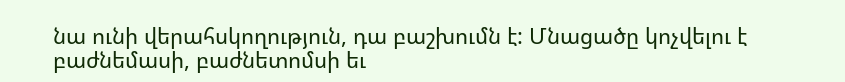նա ունի վերահսկողություն, դա բաշխումն է: Մնացածը կոչվելու է բաժնեմասի, բաժնետոմսի եւ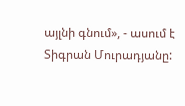այլնի գնում», - ասում է Տիգրան Մուրադյանը: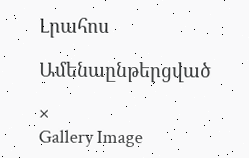Լրահոս

Ամենաընթերցված

×
Gallery Image